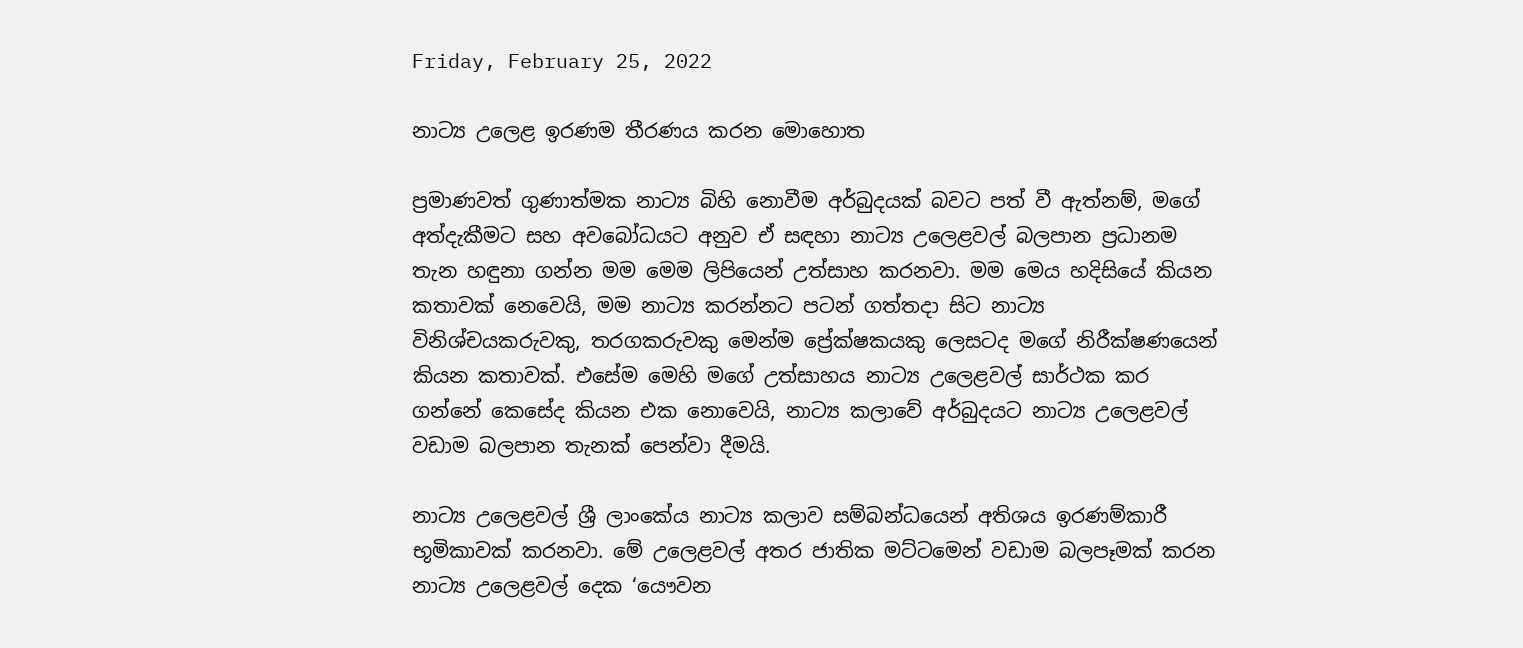Friday, February 25, 2022

නාට්‍ය උලෙළ ඉරණම තීරණය කරන මොහොත

ප්‍රමාණවත් ගුණාත්මක නාට්‍ය බිහි නොවීම අර්බුදයක් බවට පත් වී ඇත්නම්, මගේ අත්දැකීමට සහ අවබෝධයට අනුව ඒ සඳහා නාට්‍ය උලෙළවල් බලපාන ප්‍රධානම තැන හඳුනා ගන්න මම මෙම ලිපියෙන් උත්සාහ කරනවා. මම මෙය හදිසියේ කියන කතාවක් නෙවෙයි, මම නාට්‍ය කරන්නට පටන් ගත්තදා සිට නාට්‍ය විනිශ්චයකරුවකු, තරගකරුවකු මෙන්ම ප්‍රේක්ෂකයකු ලෙසටද මගේ නිරීක්ෂණයෙන් කියන කතාවක්. එසේම මෙහි මගේ උත්සාහය නාට්‍ය උලෙළවල් සාර්ථක කර ගන්නේ කෙසේද කියන එක නොවෙයි, නාට්‍ය කලාවේ අර්බුදයට නාට්‍ය උලෙළවල් වඩාම බලපාන තැනක් පෙන්වා දීමයි.

නාට්‍ය උලෙළවල් ශ්‍රී ලාංකේය නාට්‍ය කලාව සම්බන්ධයෙන් අතිශය ඉරණම්කාරී භූමිකාවක් කරනවා. මේ උලෙළවල් අතර ජාතික මට්ටමෙන් වඩාම බලපෑමක් කරන නාට්‍ය උලෙළවල් දෙක ‘යෞවන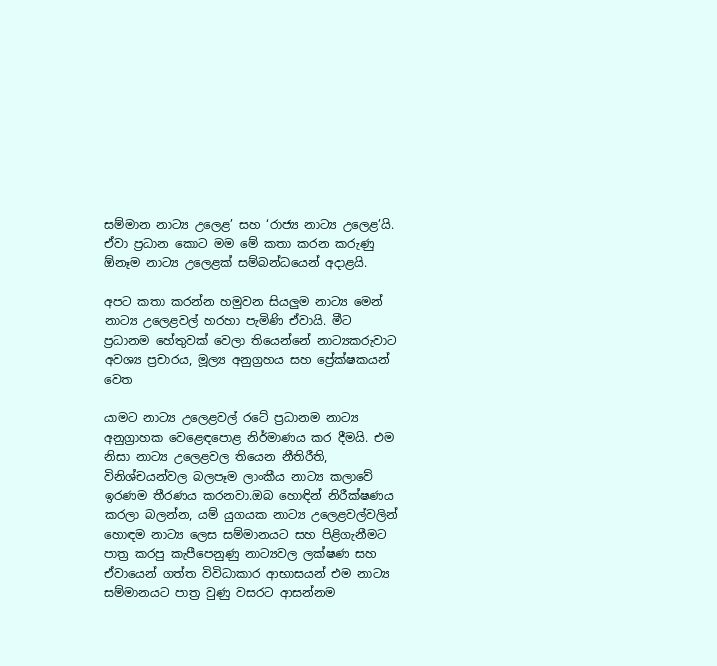සම්මාන නාට්‍ය උලෙළ’ සහ ‘රාජ්‍ය නාට්‍ය උලෙළ’යි. ඒවා ප්‍රධාන කොට මම මේ කතා කරන කරුණු ඕනෑම නාට්‍ය උලෙළක් සම්බන්ධයෙන් අදාළයි.

අපට කතා කරන්න හමුවන සියලුම නාට්‍ය මෙන් නාට්‍ය උලෙළවල් හරහා පැමිණි ඒවායි. මීට ප්‍රධානම හේතුවක් වෙලා තියෙන්නේ නාට්‍යකරුවාට අවශ්‍ය ප්‍රචාරය, මූල්‍ය අනුග්‍රහය සහ ප්‍රේක්ෂකයන් වෙත

යාමට නාට්‍ය උලෙළවල් රටේ ප්‍රධානම නාට්‍ය අනුග්‍රාහක වෙළෙඳපොළ නිර්මාණය කර දීමයි. එම නිසා නාට්‍ය උලෙළවල තියෙන නීතිරීති, විනිශ්චයන්වල බලපෑම ලාංකීය නාට්‍ය කලාවේ ඉරණම තීරණය කරනවා.ඔබ හොඳින් නිරීක්ෂණය කරලා බලන්න, යම් යුගයක නාට්‍ය උලෙළවල්වලින් හොඳම නාට්‍ය ලෙස සම්මානයට සහ පිළිගැනීමට පාත්‍ර කරපු කැපීපෙනුණු නාට්‍යවල ලක්ෂණ සහ ඒවායෙන් ගත්ත විවිධාකාර ආභාසයන් එම නාට්‍ය සම්මානයට පාත්‍ර වුණු වසරට ආසන්නම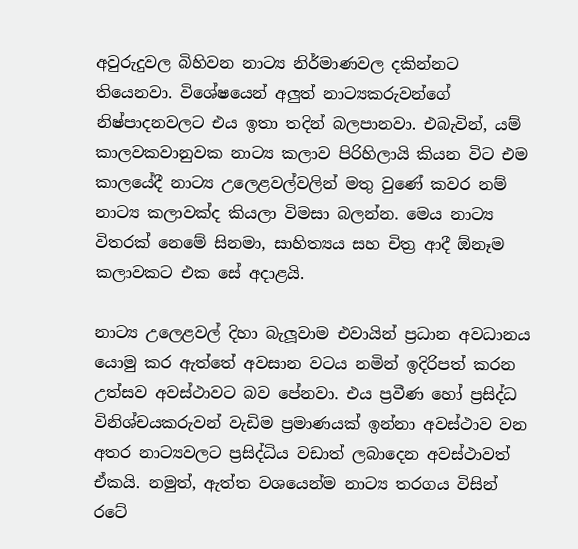අවුරුදුවල බිහිවන නාට්‍ය නිර්මාණවල දකින්නට තියෙනවා. විශේෂයෙන් අලුත් නාට්‍යකරුවන්ගේ නිෂ්පාදනවලට එය ඉතා තදින් බලපානවා. එබැවින්, යම් කාලවකවානුවක නාට්‍ය කලාව පිරිහිලායි කියන විට එම කාලයේදී නාට්‍ය උලෙළවල්වලින් මතු වුණේ කවර නම් නාට්‍ය කලාවක්ද කියලා විමසා බලන්න. මෙය නාට්‍ය විතරක් නෙමේ සිනමා, සාහිත්‍යය සහ චිත්‍ර ආදී ඕනෑම කලාවකට එක සේ අදාළයි.

නාට්‍ය උලෙළවල් දිහා බැලූවාම එවායින් ප්‍රධාන අවධානය යොමු කර ඇත්තේ අවසාන වටය නමින් ඉදිරිපත් කරන උත්සව අවස්ථාවට බව පේනවා. එය ප්‍රවීණ හෝ ප්‍රසිද්ධ විනිශ්චයකරුවන් වැඩිම ප්‍රමාණයක් ඉන්නා අවස්ථාව වන අතර නාට්‍යවලට ප්‍රසිද්ධිය වඩාත් ලබාදෙන අවස්ථාවත් ඒකයි. නමුත්, ඇත්ත වශයෙන්ම නාට්‍ය තරගය විසින් රටේ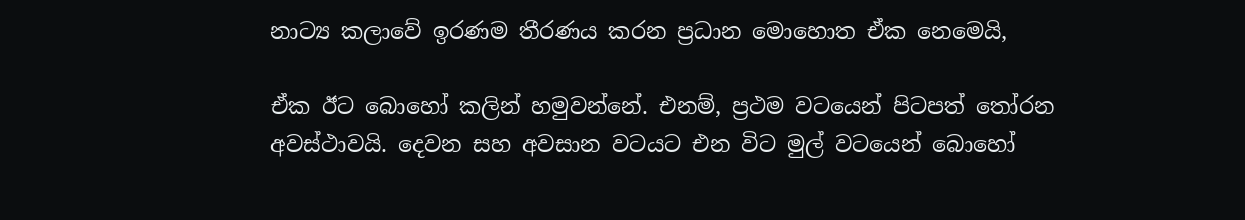නාට්‍ය කලාවේ ඉරණම තීරණය කරන ප්‍රධාන මොහොත ඒක නෙමෙයි,

ඒක ඊට බොහෝ කලින් හමුවන්නේ. එනම්, ප්‍රථම වටයෙන් පිටපත් තෝරන අවස්ථාවයි. දෙවන සහ අවසාන වටයට එන විට මුල් වටයෙන් බොහෝ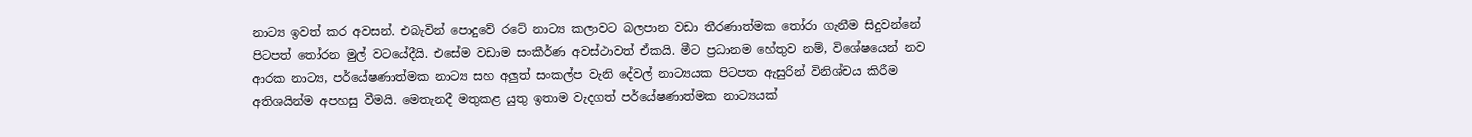නාට්‍ය ඉවත් කර අවසන්. එබැවින් පොදුවේ රටේ නාට්‍ය කලාවට බලපාන වඩා තීරණාත්මක තෝරා ගැනීම සිදුවන්නේ පිටපත් තෝරන මුල් වටයේදීයි. එසේම වඩාම සංකීර්ණ අවස්ථාවත් ඒකයි. මීට ප්‍රධානම හේතුව නම්, විශේෂයෙන් නව ආරක නාට්‍ය, පර්යේෂණාත්මක නාට්‍ය සහ අලුත් සංකල්ප වැනි දේවල් නාට්‍යයක පිටපත ඇසුරින් විනිශ්චය කිරීම අතිශයින්ම අපහසු වීමයි. මෙතැනදී මතුකළ යුතු ඉතාම වැදගත් පර්යේෂණාත්මක නාට්‍යයක්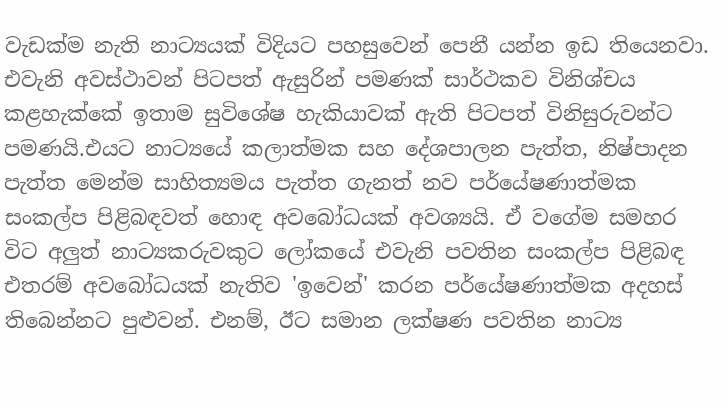වැඩක්ම නැති නාට්‍යයක් විදියට පහසුවෙන් පෙනී යන්න ඉඩ තියෙනවා. එවැනි අවස්ථාවන් පිටපත් ඇසුරින් පමණක් සාර්ථකව විනිශ්චය කළහැක්කේ ඉතාම සුවිශේෂ හැකියාවක් ඇති පිටපත් විනිසුරුවන්ට පමණයි.එයට නාට්‍යයේ කලාත්මක සහ දේශපාලන පැත්ත, නිෂ්පාදන පැත්ත මෙන්ම සාහිත්‍යමය පැත්ත ගැනත් නව පර්යේෂණාත්මක සංකල්ප පිළිබඳවත් හොඳ අවබෝධයක් අවශ්‍යයි. ඒ වගේම සමහර විට අලුත් නාට්‍යකරුවකුට ලෝකයේ එවැනි පවතින සංකල්ප පිළිබඳ එතරම් අවබෝධයක් නැතිව 'ඉවෙන්' කරන පර්යේෂණාත්මක අදහස් තිබෙන්නට පුළුවන්. එනම්, ඊට සමාන ලක්ෂණ පවතින නාට්‍ය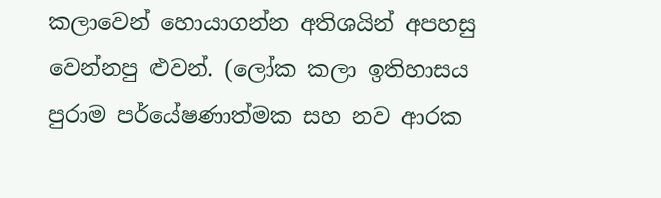කලාවෙන් හොයාගන්න අතිශයින් අපහසු වෙන්නපු ළුවන්. (ලෝක කලා ඉතිහාසය පුරාම පර්යේෂණාත්මක සහ නව ආරක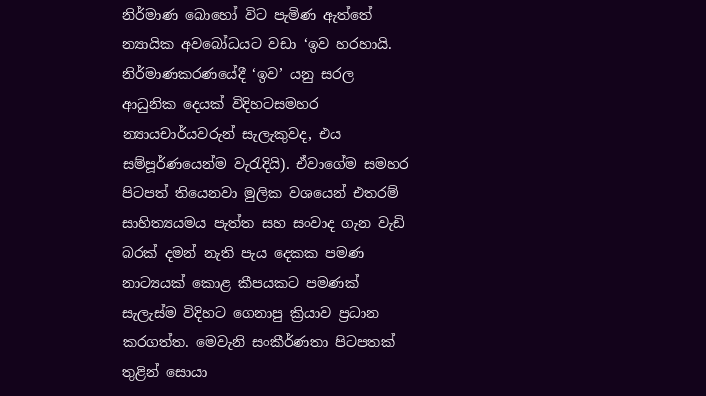නිර්මාණ බොහෝ විට පැමිණ ඇත්තේ න්‍යායික අවබෝධයට වඩා ‘ඉව හරහායි. නිර්මාණකරණයේදී ‘ඉව’ යනු සරල ආධුනික දෙයක් විදිහටසමහර න්‍යායචාර්යවරුන් සැලැකුවද, එය සම්පූර්ණයෙන්ම වැරැදියි). ඒවාගේම සමහර පිටපත් තියෙනවා මුලික වශයෙන් එතරම් සාහිත්‍යයමය පැත්ත සහ සංවාද ගැන වැඩි බරක් දමන් නැති පැය දෙකක පමණ නාට්‍යයක් කොළ කීපයකට පමණක් සැලැස්ම විදිහට ගෙනාපු ක්‍රියාව ප්‍රධාන කරගත්ත. මෙවැනි සංකීර්ණතා පිටපතක් තුළින් සොයා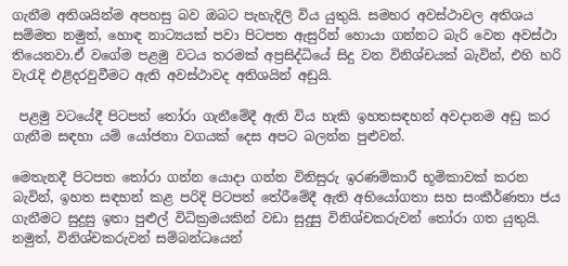ගැනීම අතිශයින්ම අපහසු බව ඔබට පැහැදිලි විය යුතුයි. සමහර අවස්ථාවල අතිශය සම්මත නමුත්, හොඳ නාට්‍යයක් පවා පිටපත ඇසුරින් හොයා ගන්නට බැරි වෙන අවස්ථා තියෙනවා.ඒ වගේම පළමු වටය තරමක් අප්‍රසිද්ධියේ සිදු වන විනිශ්චයක් බැවින්, එහි හරි වැරැදි එළිදරවුවීමට ඇති අවස්ථාවද අතිශයින් අඩුයි.

 පළමු වටයේදී පිටපත් තෝරා ගැනීමේදී ඇති විය හැකි ඉහතසඳහන් අවදානම අඩු කර ගැනීම සඳහා යම් යෝජනා වගයක් දෙස අපට බලන්න පුළුවන්.

මෙතැනදී පිටපත තෝරා ගන්න යොදා ගන්න විනිසුරු ඉරණම්කාරී භූමිකාවක් කරන බැවින්, ඉහත සඳහන් කළ පරිදි පිටපත් තේරීමේදී ඇති අභියෝගතා සහ සංකීර්ණතා ජය ගැනීමට සුදුසු ඉතා පුළුල් විධික්‍රමයකින් වඩා සුදුසු විනිශ්චකරුවන් තෝරා ගත යුතුයි. නමුත්, විනිශ්චකරුවන් සම්බන්ධයෙන්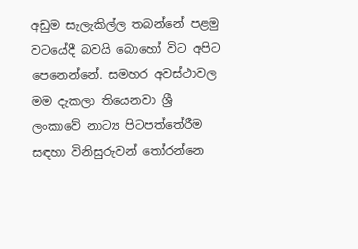අඩුම සැලැකිල්ල තබන්නේ පළමු වටයේදී බවයි බොහෝ විට අපිට පෙනෙන්නේ. සමහර අවස්ථාවල මම දැකලා තියෙනවා ශ්‍රී ලංකාවේ නාට්‍ය පිටපත්තේරීම සඳහා විනිසුරුවන් තෝරන්නෙ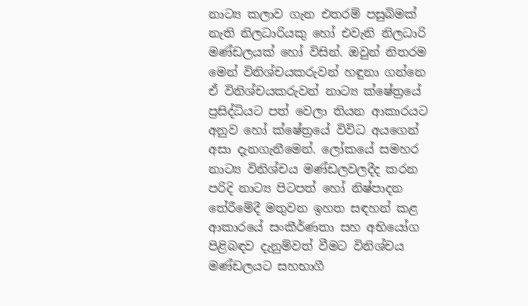නාට්‍ය කලාව ගැන එතරම් පසුබිමක් නැති නිලධාරියකු හෝ එවැනි නිලධාරි මණ්ඩලයක් හෝ විසින්. ඔවුන් නිතරම මෙන් විනිශ්චයකරුවන් හඳුනා ගන්නෙ ඒ විනිශ්චයකරුවන් නාට්‍ය ක්ෂේත්‍රයේ ප්‍රසිද්ධියට පත් වෙලා තියන ආකාරයට අනුව හෝ ක්ෂේත්‍රයේ විවිධ අයගෙන් අසා දැනගැනීමෙන්. ලෝකයේ සමහර නාට්‍ය විනිශ්චය මණ්ඩලවලදීද කරන පරිදි නාට්‍ය පිටපත් හෝ නිෂ්පාදන තේරීමේදී මතුවන ඉහත සඳහන් කළ ආකාරයේ සංකීර්ණතා සහ අභියෝග පිළිබඳව දැනුම්වත් වීමට විනිශ්චය මණ්ඩලයට සහභාගී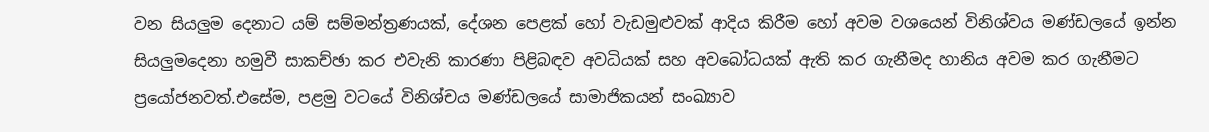වන සියලුම දෙනාට යම් සම්මන්ත්‍රණයක්, දේශන පෙළක් හෝ වැඩමුළුවක් ආදිය කිරීම හෝ අවම වශයෙන් විනිශ්වය මණ්ඩලයේ ඉන්න සියලුමදෙනා හමුවී සාකච්ඡා කර එවැනි කාරණා පිළිබඳව අවධියක් සහ අවබෝධයක් ඇති කර ගැනීමද හානිය අවම කර ගැනීමට ප්‍රයෝජනවත්.එසේම, පළමු වටයේ විනිශ්චය මණ්ඩලයේ සාමාජිකයන් සංඛ්‍යාව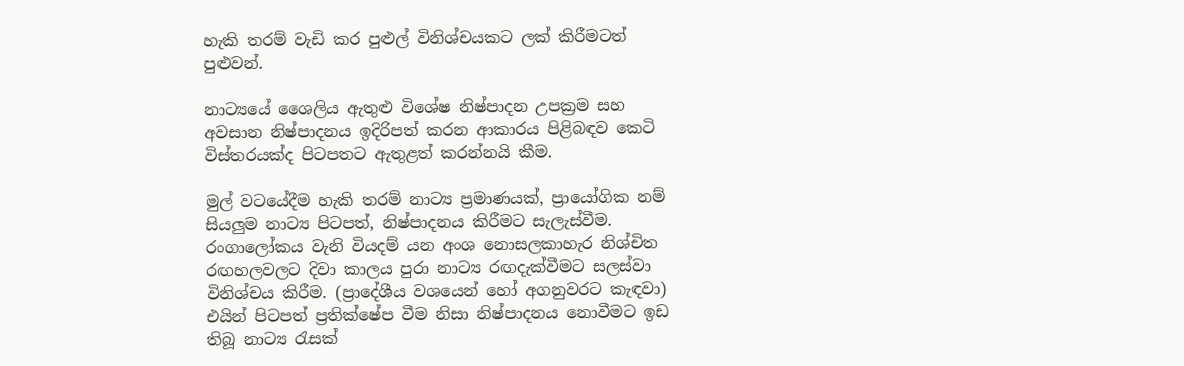හැකි තරම් වැඩි කර පුළුල් විනිශ්චයකට ලක් කිරීමටත් පුළුවන්.

නාට්‍යයේ ශෛලිය ඇතුළු විශේෂ නිෂ්පාදන උපක්‍රම සහ අවසාන නිෂ්පාදනය ඉදිරිපත් කරන ආකාරය පිළිබඳව කෙටි විස්තරයක්ද පිටපතට ඇතුළත් කරන්නයි කීම.

මුල් වටයේදීම හැකි තරම් නාට්‍ය ප්‍රමාණයක්, ප්‍රායෝගික නම් සියලුම නාට්‍ය පිටපත්, නිෂ්පාදනය කිරීමට සැලැස්වීම. රංගාලෝකය වැනි වියදම් යන අංශ නොසලකාහැර නිශ්චිත රඟහලවලට දිවා කාලය පුරා නාට්‍ය රඟදැක්වීමට සලස්වා විනිශ්චය කිරීම. (ප්‍රාදේශීය වශයෙන් හෝ අගනුවරට කැඳවා) එයින් පිටපත් ප්‍රතික්ෂේප වීම නිසා නිෂ්පාදනය නොවීමට ඉඩ තිබූ නාට්‍ය රැසක්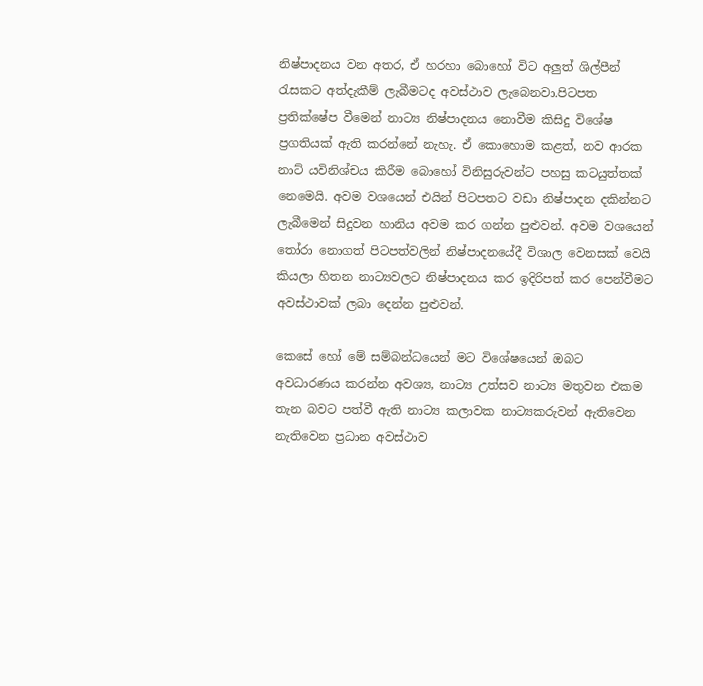නිෂ්පාදනය වන අතර, ඒ හරහා බොහෝ විට අලුත් ශිල්පීන් රැසකට අත්දැකීම් ලැබීමටද අවස්ථාව ලැබෙනවා.පිටපත ප්‍රතික්ෂේප වීමෙන් නාට්‍ය නිෂ්පාදනය නොවීම කිසිදු විශේෂ ප්‍රගතියක් ඇති කරන්නේ නැහැ. ඒ කොහොම කළත්, නව ආරක නාට්‍ යවිනිශ්චය කිරීම බොහෝ විනිසුරුවන්ට පහසු කටයුත්තක් නෙමෙයි. අවම වශයෙන් එයින් පිටපතට වඩා නිෂ්පාදන දකින්නට ලැබීමෙන් සිදුවන හානිය අවම කර ගන්න පුළුවන්. අවම වශයෙන් තෝරා නොගත් පිටපත්වලින් නිෂ්පාදනයේදී විශාල වෙනසක් වෙයි කියලා හිතන නාට්‍යවලට නිෂ්පාදනය කර ඉදිරිපත් කර පෙන්වීමට අවස්ථාවක් ලබා දෙන්න පුළුවන්.

කෙසේ හෝ මේ සම්බන්ධයෙන් මට විශේෂයෙන් ඔබට අවධාරණය කරන්න අවශ්‍ය, නාට්‍ය උත්සව නාට්‍ය මතුවන එකම තැන බවට පත්වී ඇති නාට්‍ය කලාවක නාට්‍යකරුවන් ඇතිවෙන නැතිවෙන ප්‍රධාන අවස්ථාව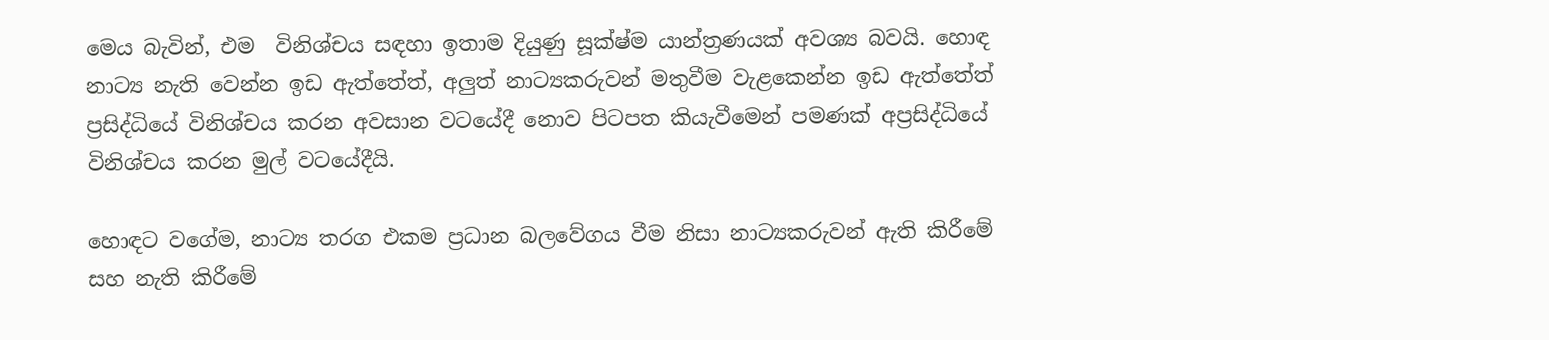මෙය බැවින්, එම  විනිශ්චය සඳහා ඉතාම දියුණු සූක්ෂ්ම යාන්ත්‍රණයක් අවශ්‍ය බවයි. හොඳ නාට්‍ය නැති වෙන්න ඉඩ ඇත්තේත්, අලුත් නාට්‍යකරුවන් මතුවීම වැළකෙන්න ඉඩ ඇත්තේත් ප්‍රසිද්ධියේ විනිශ්චය කරන අවසාන වටයේදී නොව පිටපත කියැවීමෙන් පමණක් අප්‍රසිද්ධියේ විනිශ්චය කරන මුල් වටයේදීයි.

හොඳට වගේම, නාට්‍ය තරග එකම ප්‍රධාන බලවේගය වීම නිසා නාට්‍යකරුවන් ඇති කිරීමේ සහ නැති කිරීමේ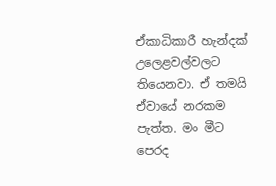ඒකාධිකාරී හැන්දක් උලෙළවල්වලට තියෙනවා. ඒ තමයි ඒවායේ නරකම පැත්ත. මං මීට පෙරද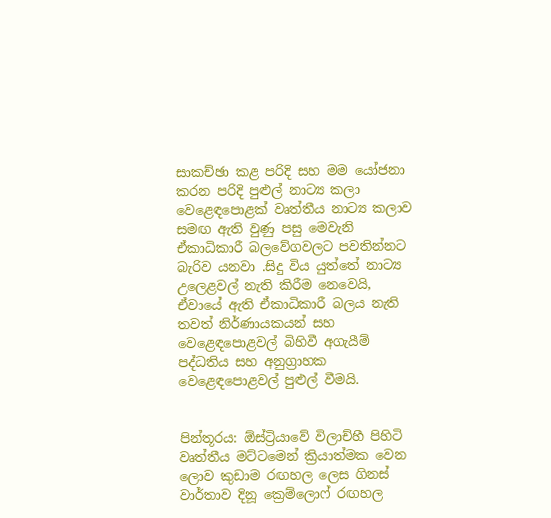සාකච්ඡා කළ පරිදි සහ මම යෝජනා කරන පරිදි පුළුල් නාට්‍ය කලා වෙළෙඳපොළක් වෘත්තීය නාට්‍ය කලාව සමඟ ඇති වුණු පසු මෙවැනි ඒකාධිකාරී බලවේගවලට පවතින්නට බැරිව යනවා .සිදු විය යුත්තේ නාට්‍ය උලෙළවල් නැති කිරීම නෙවෙයි, ඒවායේ ඇති ඒකාධිකාරී බලය නැති තවත් නිර්ණායකයන් සහ වෙළෙඳපොළවල් බිහිවී අගැයීම් පද්ධතිය සහ අනුග්‍රාහක වෙළෙඳපොළවල් පුළුල් වීමයි.


පින්තූරය: ඕස්ට්‍රියාවේ විලාච්හී පිහිටි වෘත්තීය මට්ටමෙන් ක්‍රියාත්මක වෙන ලොව කුඩාම රඟහල ලෙස ගිනස් වාර්තාව දිනූ ක්‍රෙම්ලොෆ් රඟහල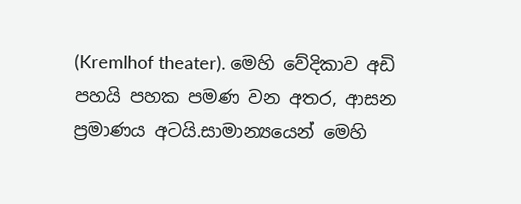(Kremlhof theater). මෙහි වේදිකාව අඩි පහයි පහක පමණ වන අතර, ආසන ප්‍රමාණය අටයි.සාමාන්‍යයෙන් මෙහි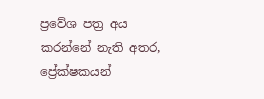ප්‍රවේශ පත්‍ර අය කරන්නේ නැති අතර, ප්‍රේක්ෂකයන්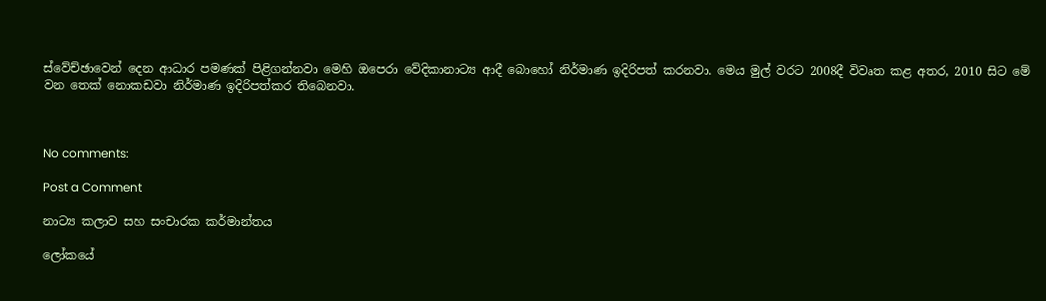ස්වේච්ඡාවෙන් දෙන ආධාර පමණක් පිළිගන්නවා මෙහි ඔපෙරා වේදිකානාට්‍ය ආදී බොහෝ නිර්මාණ ඉදිරිපත් කරනවා. මෙය මුල් වරට 2008දී විවෘත කළ අතර, 2010 සිට මේ වන තෙක් නොකඩවා නිර්මාණ ඉදිරිපත්කර තිබෙනවා.



No comments:

Post a Comment

නාට්‍ය කලාව සහ සංචාරක කර්මාන්තය

ලෝකයේ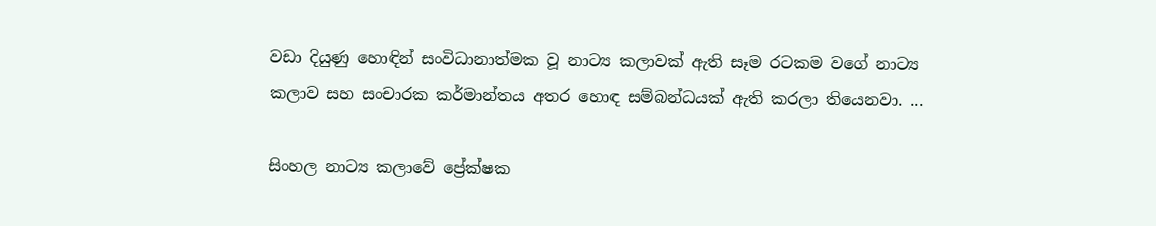වඩා දියුණු හොඳින් සංවිධානාත්මක වූ නාට්‍ය කලාවක් ඇති සෑම රටකම වගේ නාට්‍ය කලාව සහ සංචාරක කර්මාන්තය අතර හොඳ සම්බන්ධයක් ඇති කරලා තියෙනවා. ...

සිංහල නාට්‍ය කලාවේ ප්‍රේක්ෂක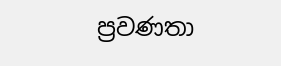ප්‍රවණතා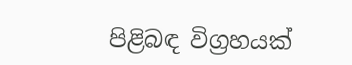පිළිබඳ විග්‍රහයක්